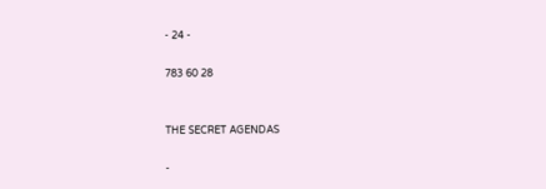- 24 -

783 60 28


THE SECRET AGENDAS

-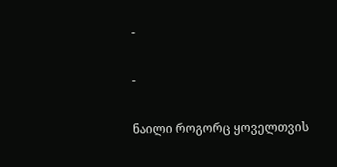-

-

ნაილი როგორც ყოველთვის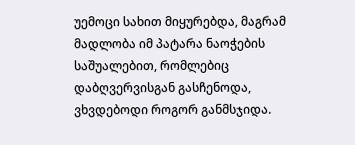უემოცი სახით მიყურებდა, მაგრამ მადლობა იმ პატარა ნაოჭების საშუალებით, რომლებიც დაბღვერვისგან გასჩენოდა, ვხვდებოდი როგორ განმსჯიდა.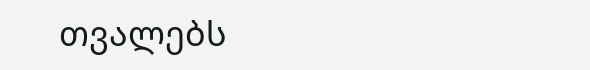თვალებს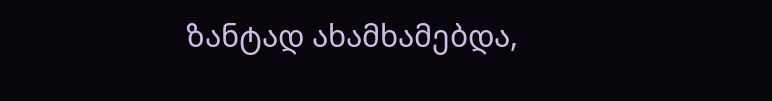ზანტად ახამხამებდა,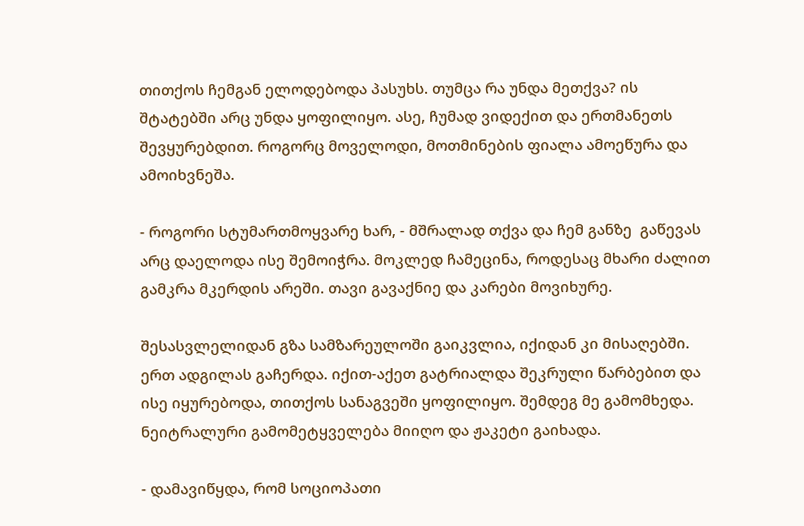თითქოს ჩემგან ელოდებოდა პასუხს. თუმცა რა უნდა მეთქვა? ის შტატებში არც უნდა ყოფილიყო. ასე, ჩუმად ვიდექით და ერთმანეთს შევყურებდით. როგორც მოველოდი, მოთმინების ფიალა ამოეწურა და ამოიხვნეშა.

- როგორი სტუმართმოყვარე ხარ, - მშრალად თქვა და ჩემ განზე  გაწევას არც დაელოდა ისე შემოიჭრა. მოკლედ ჩამეცინა, როდესაც მხარი ძალით გამკრა მკერდის არეში. თავი გავაქნიე და კარები მოვიხურე.

შესასვლელიდან გზა სამზარეულოში გაიკვლია, იქიდან კი მისაღებში. ერთ ადგილას გაჩერდა. იქით-აქეთ გატრიალდა შეკრული წარბებით და ისე იყურებოდა, თითქოს სანაგვეში ყოფილიყო. შემდეგ მე გამომხედა. ნეიტრალური გამომეტყველება მიიღო და ჟაკეტი გაიხადა.

- დამავიწყდა, რომ სოციოპათი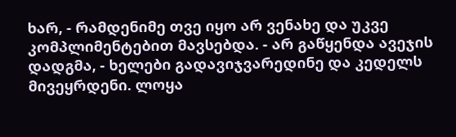ხარ, - რამდენიმე თვე იყო არ ვენახე და უკვე კომპლიმენტებით მავსებდა. - არ გაწყენდა ავეჯის დადგმა, - ხელები გადავიჯვარედინე და კედელს მივეყრდენი. ლოყა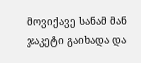მოვიქავე სანამ მან ჯაკეტი გაიხადა და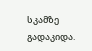სკამზე გადაკიდა.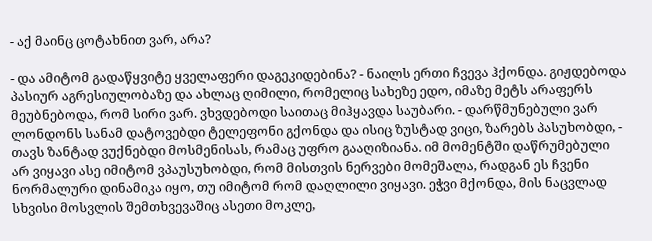- აქ მაინც ცოტახნით ვარ, არა?

- და ამიტომ გადაწყვიტე ყველაფერი დაგეკიდებინა? - ნაილს ერთი ჩვევა ჰქონდა. გიჟდებოდა პასიურ აგრესიულობაზე და ახლაც ღიმილი, რომელიც სახეზე ედო, იმაზე მეტს არაფერს მეუბნებოდა, რომ სირი ვარ. ვხვდებოდი საითაც მიჰყავდა საუბარი. - დარწმუნებული ვარ ლონდონს სანამ დატოვებდი ტელეფონი გქონდა და ისიც ზუსტად ვიცი, ზარებს პასუხობდი, - თავს ზანტად ვუქნებდი მოსმენისას, რამაც უფრო გააღიზიანა. იმ მომენტში დაწრუმებული არ ვიყავი ასე იმიტომ ვპაუსუხობდი, რომ მისთვის ნერვები მომეშალა, რადგან ეს ჩვენი ნორმალური დინამიკა იყო, თუ იმიტომ რომ დაღლილი ვიყავი. ეჭვი მქონდა, მის ნაცვლად სხვისი მოსვლის შემთხვევაშიც ასეთი მოკლე,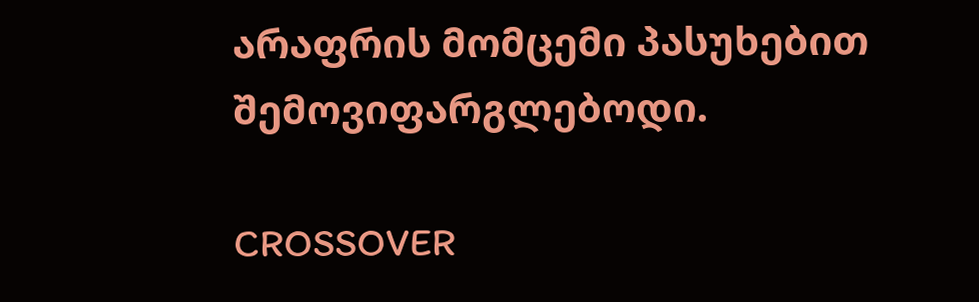არაფრის მომცემი პასუხებით შემოვიფარგლებოდი.

CROSSOVER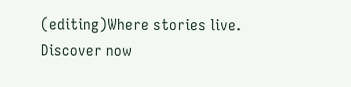(editing)Where stories live. Discover now